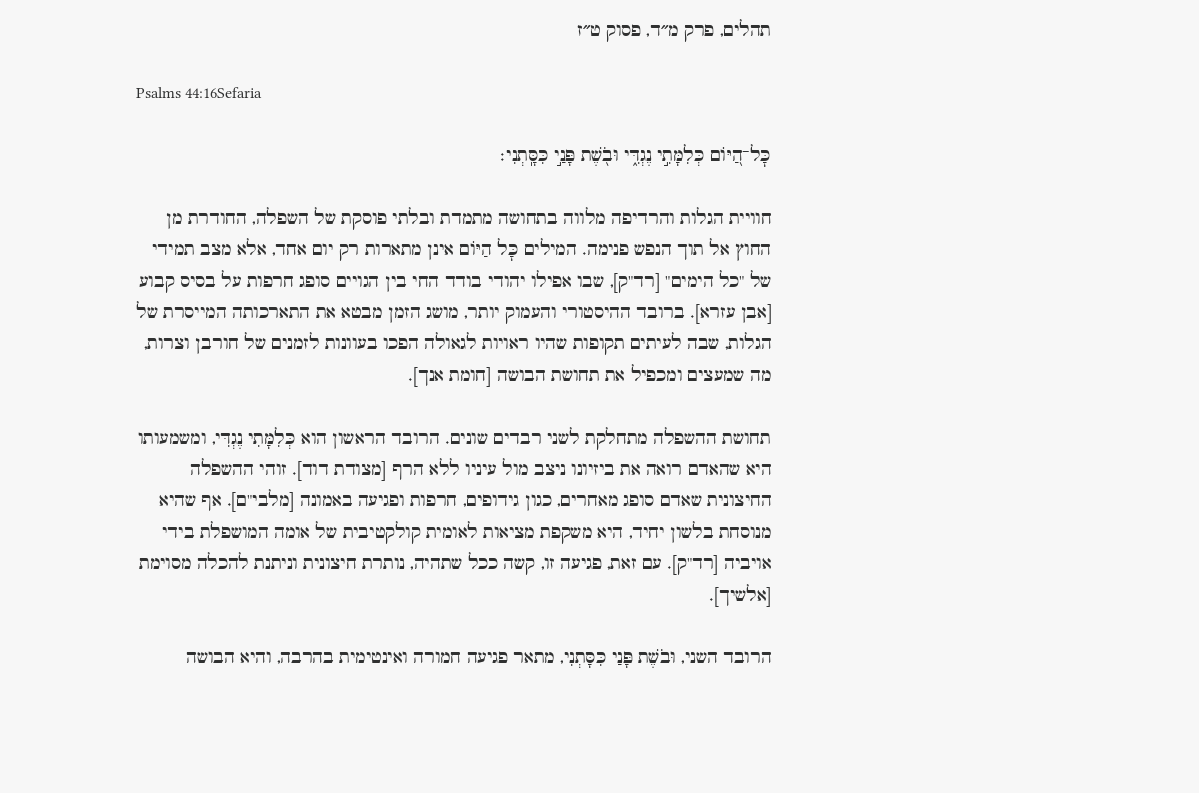תהלים, פרק מ״ד, פסוק ט״ז

Psalms 44:16Sefaria

כׇּל־הַ֭יּוֹם כְּלִמָּתִ֣י נֶגְדִּ֑י וּבֹ֖שֶׁת פָּנַ֣י כִּסָּֽתְנִי׃

חוויית הגלות והרדיפה מלווה בתחושה מתמדת ובלתי פוסקת של השפלה, החודרת מן החוץ אל תוך הנפש פנימה. המילים כׇּל הַיּוֹם אינן מתארות רק יום אחד, אלא מצב תמידי של "כל הימים" [רד"ק], שבו אפילו יהודי בודד החי בין הגויים סופג חרפות על בסיס קבוע [אבן עזרא]. ברובד ההיסטורי והעמוק יותר, מושג הזמן מבטא את התארכותה המייסרת של הגלות, שבה לעיתים תקופות שהיו ראויות לגאולה הפכו בעוונות לזמנים של חורבן וצרות, מה שמעצים ומכפיל את תחושת הבושה [חומת אנך].

תחושת ההשפלה מתחלקת לשני רבדים שונים. הרובד הראשון הוא כְּלִמָּתִי נֶגְדִּי, ומשמעותו היא שהאדם רואה את ביזיונו ניצב מול עיניו ללא הרף [מצודת דוד]. זוהי ההשפלה החיצונית שאדם סופג מאחרים, כגון גידופים, חרפות ופגיעה באמונה [מלבי"ם]. אף שהיא מנוסחת בלשון יחיד, היא משקפת מציאות לאומית קולקטיבית של אומה המושפלת בידי אויביה [רד"ק]. עם זאת, פגיעה זו, קשה ככל שתהיה, נותרת חיצונית וניתנת להכלה מסוימת [אלשיך].

הרובד השני, וּבֹשֶׁת פָּנַי כִּסָּתְנִי, מתאר פגיעה חמורה ואינטימית בהרבה, והיא הבושה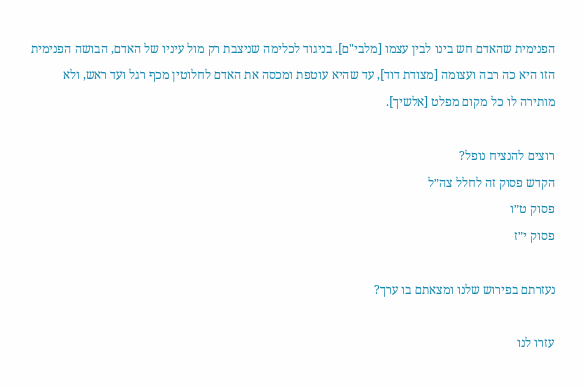הפנימית שהאדם חש בינו לבין עצמו [מלבי"ם]. בניגוד לכלימה שניצבת רק מול עיניו של האדם, הבושה הפנימית הזו היא כה רבה ועצומה [מצודת דוד], עד שהיא עוטפת ומכסה את האדם לחלוטין מכף רגל ועד ראש, ולא מותירה לו כל מקום מפלט [אלשיך].

רוצים להנציח נופל?
הקדש פסוק זה לחלל צה״ל
פסוק ט״ו
פסוק י״ז

נעזרתם בפירוש שלנו ומצאתם בו ערך?

עזרו לנו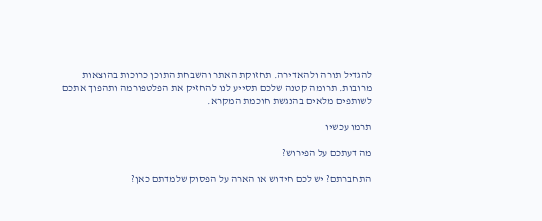להגדיל תורה ולהאדירה. תחזוקת האתר והשבחת התוכן כרוכות בהוצאות מרובות. תרומה קטנה שלכם תסייע לנו להחזיק את הפלטפורמה ותהפוך אתכם לשותפים מלאים בהנגשת חוכמת המקרא.

תרמו עכשיו

מה דעתכם על הפירוש?

התחברתם? יש לכם חידוש או הארה על הפסוק שלמדתם כאן?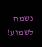נשמח לשמוע!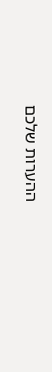ההערות שלכם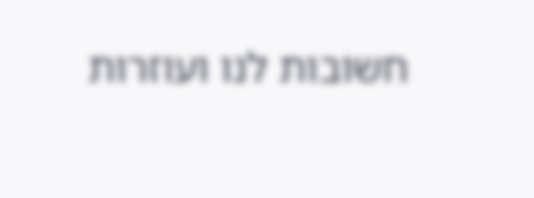חשובות לנו ועוזרות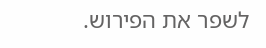לשפר את הפירוש.